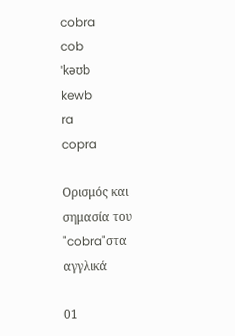cobra
cob
ˈkəʊb
kewb
ra
copra

Ορισμός και σημασία του "cobra"στα αγγλικά

01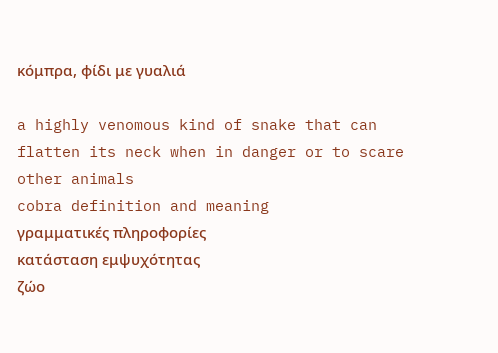κόμπρα, φίδι με γυαλιά

a highly venomous kind of snake that can flatten its neck when in danger or to scare other animals
cobra definition and meaning
γραμματικές πληροφορίες
κατάσταση εμψυχότητας
ζώο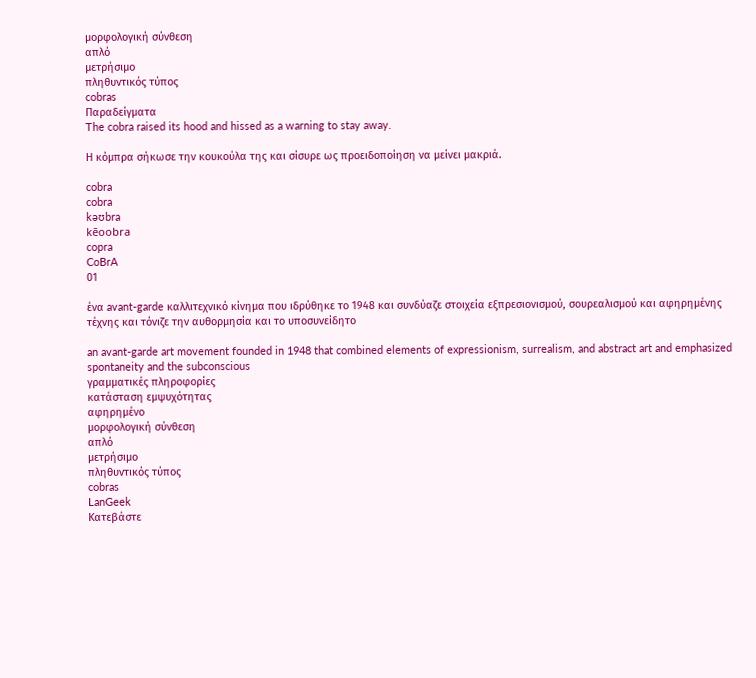μορφολογική σύνθεση
απλό
μετρήσιμο
πληθυντικός τύπος
cobras
Παραδείγματα
The cobra raised its hood and hissed as a warning to stay away.

Η κόμπρα σήκωσε την κουκούλα της και σίσυρε ως προειδοποίηση να μείνει μακριά.

cobra
cobra
kəʊbra
kēoobra
copra
CoBrA
01

ένα avant-garde καλλιτεχνικό κίνημα που ιδρύθηκε το 1948 και συνδύαζε στοιχεία εξπρεσιονισμού, σουρεαλισμού και αφηρημένης τέχνης και τόνιζε την αυθορμησία και το υποσυνείδητο

an avant-garde art movement founded in 1948 that combined elements of expressionism, surrealism, and abstract art and emphasized spontaneity and the subconscious
γραμματικές πληροφορίες
κατάσταση εμψυχότητας
αφηρημένο
μορφολογική σύνθεση
απλό
μετρήσιμο
πληθυντικός τύπος
cobras
LanGeek
Κατεβάστε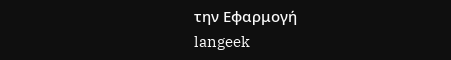την Εφαρμογή
langeek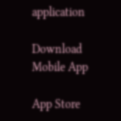application

Download Mobile App

App Store